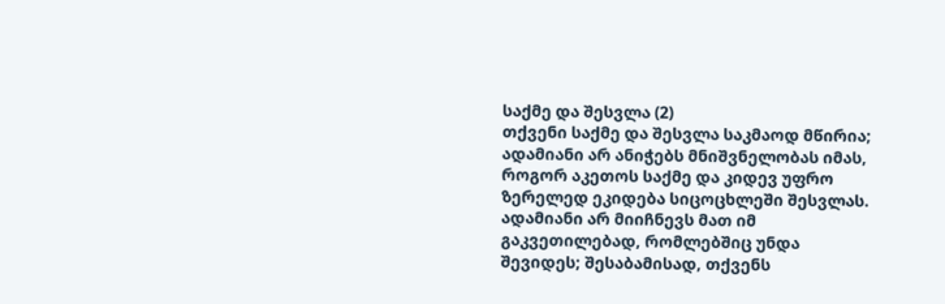საქმე და შესვლა (2)
თქვენი საქმე და შესვლა საკმაოდ მწირია; ადამიანი არ ანიჭებს მნიშვნელობას იმას, როგორ აკეთოს საქმე და კიდევ უფრო ზერელედ ეკიდება სიცოცხლეში შესვლას. ადამიანი არ მიიჩნევს მათ იმ გაკვეთილებად, რომლებშიც უნდა შევიდეს; შესაბამისად, თქვენს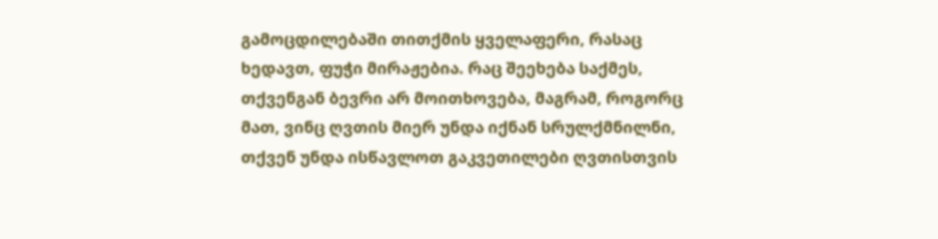გამოცდილებაში თითქმის ყველაფერი, რასაც ხედავთ, ფუჭი მირაჟებია. რაც შეეხება საქმეს, თქვენგან ბევრი არ მოითხოვება, მაგრამ, როგორც მათ, ვინც ღვთის მიერ უნდა იქნან სრულქმნილნი, თქვენ უნდა ისწავლოთ გაკვეთილები ღვთისთვის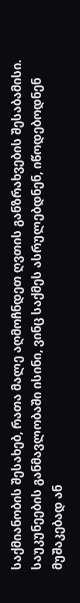საქმიანობის შესახებ, რათა მალე აღმოჩნდეთ ღვთის განზრახვების შესაბამისი. საუკუნეების განმავლობაში ისინი, ვინც საქმეს ასრულებდნენ, იწოდებოდნენ მუშაკებად ან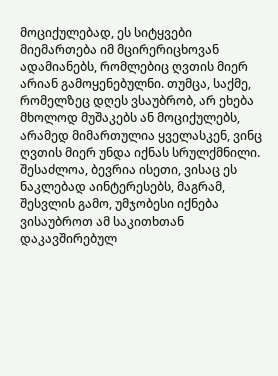მოციქულებად, ეს სიტყვები მიემართება იმ მცირერიცხოვან ადამიანებს, რომლებიც ღვთის მიერ არიან გამოყენებულნი. თუმცა, საქმე, რომელზეც დღეს ვსაუბრობ, არ ეხება მხოლოდ მუშაკებს ან მოციქულებს, არამედ მიმართულია ყველასკენ, ვინც ღვთის მიერ უნდა იქნას სრულქმნილი. შესაძლოა, ბევრია ისეთი, ვისაც ეს ნაკლებად აინტერესებს, მაგრამ, შესვლის გამო, უმჯობესი იქნება ვისაუბროთ ამ საკითხთან დაკავშირებულ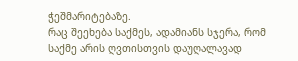ჭეშმარიტებაზე.
რაც შეეხება საქმეს, ადამიანს სჯერა, რომ საქმე არის ღვთისთვის დაუღალავად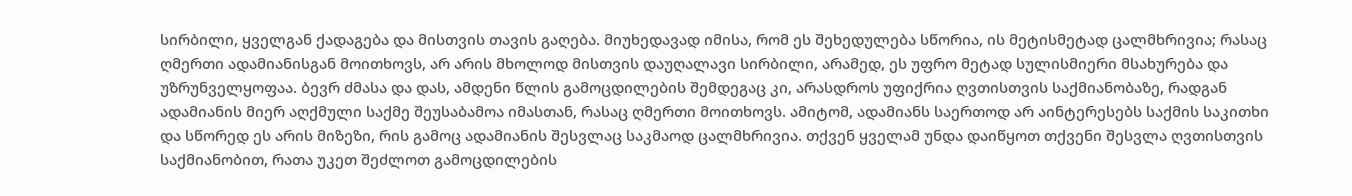სირბილი, ყველგან ქადაგება და მისთვის თავის გაღება. მიუხედავად იმისა, რომ ეს შეხედულება სწორია, ის მეტისმეტად ცალმხრივია; რასაც ღმერთი ადამიანისგან მოითხოვს, არ არის მხოლოდ მისთვის დაუღალავი სირბილი, არამედ, ეს უფრო მეტად სულისმიერი მსახურება და უზრუნველყოფაა. ბევრ ძმასა და დას, ამდენი წლის გამოცდილების შემდეგაც კი, არასდროს უფიქრია ღვთისთვის საქმიანობაზე, რადგან ადამიანის მიერ აღქმული საქმე შეუსაბამოა იმასთან, რასაც ღმერთი მოითხოვს. ამიტომ, ადამიანს საერთოდ არ აინტერესებს საქმის საკითხი და სწორედ ეს არის მიზეზი, რის გამოც ადამიანის შესვლაც საკმაოდ ცალმხრივია. თქვენ ყველამ უნდა დაიწყოთ თქვენი შესვლა ღვთისთვის საქმიანობით, რათა უკეთ შეძლოთ გამოცდილების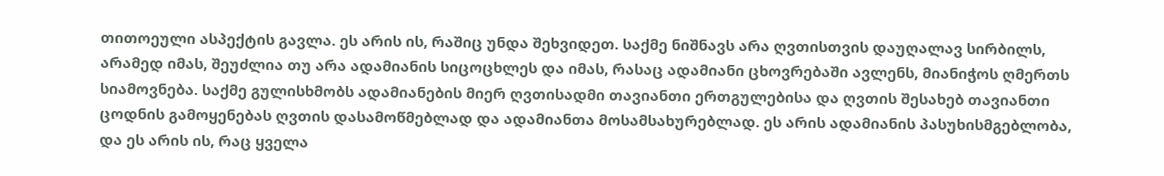თითოეული ასპექტის გავლა. ეს არის ის, რაშიც უნდა შეხვიდეთ. საქმე ნიშნავს არა ღვთისთვის დაუღალავ სირბილს, არამედ იმას, შეუძლია თუ არა ადამიანის სიცოცხლეს და იმას, რასაც ადამიანი ცხოვრებაში ავლენს, მიანიჭოს ღმერთს სიამოვნება. საქმე გულისხმობს ადამიანების მიერ ღვთისადმი თავიანთი ერთგულებისა და ღვთის შესახებ თავიანთი ცოდნის გამოყენებას ღვთის დასამოწმებლად და ადამიანთა მოსამსახურებლად. ეს არის ადამიანის პასუხისმგებლობა, და ეს არის ის, რაც ყველა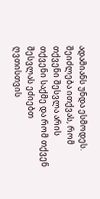ადამიანს უნდა ესმოდეს. შეიძლება ითქვას, რომ თქვენი შესვლა არის თქვენი საქმე და რომ თქვენ შესვლას ეძიებთ ღვთისთვის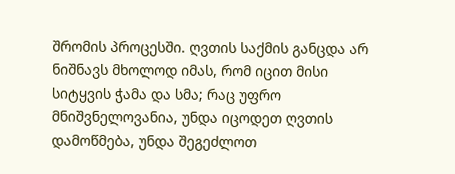შრომის პროცესში. ღვთის საქმის განცდა არ ნიშნავს მხოლოდ იმას, რომ იცით მისი სიტყვის ჭამა და სმა; რაც უფრო მნიშვნელოვანია, უნდა იცოდეთ ღვთის დამოწმება, უნდა შეგეძლოთ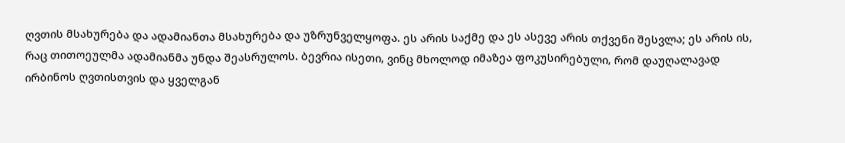ღვთის მსახურება და ადამიანთა მსახურება და უზრუნველყოფა. ეს არის საქმე და ეს ასევე არის თქვენი შესვლა; ეს არის ის, რაც თითოეულმა ადამიანმა უნდა შეასრულოს. ბევრია ისეთი, ვინც მხოლოდ იმაზეა ფოკუსირებული, რომ დაუღალავად ირბინოს ღვთისთვის და ყველგან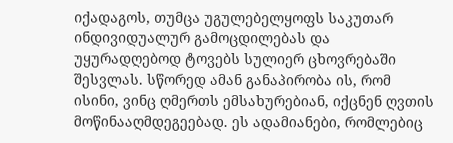იქადაგოს, თუმცა უგულებელყოფს საკუთარ ინდივიდუალურ გამოცდილებას და უყურადღებოდ ტოვებს სულიერ ცხოვრებაში შესვლას. სწორედ ამან განაპირობა ის, რომ ისინი, ვინც ღმერთს ემსახურებიან, იქცნენ ღვთის მოწინააღმდეგეებად. ეს ადამიანები, რომლებიც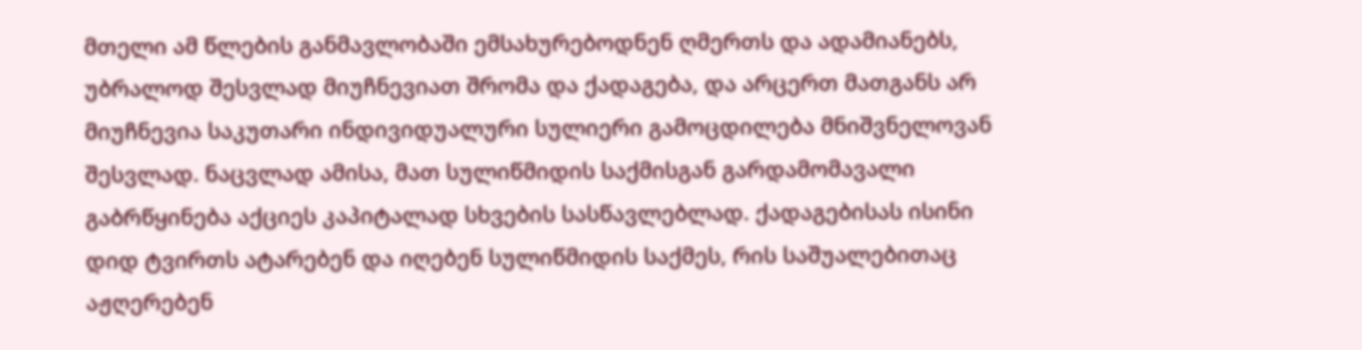მთელი ამ წლების განმავლობაში ემსახურებოდნენ ღმერთს და ადამიანებს, უბრალოდ შესვლად მიუჩნევიათ შრომა და ქადაგება, და არცერთ მათგანს არ მიუჩნევია საკუთარი ინდივიდუალური სულიერი გამოცდილება მნიშვნელოვან შესვლად. ნაცვლად ამისა, მათ სულიწმიდის საქმისგან გარდამომავალი გაბრწყინება აქციეს კაპიტალად სხვების სასწავლებლად. ქადაგებისას ისინი დიდ ტვირთს ატარებენ და იღებენ სულიწმიდის საქმეს, რის საშუალებითაც აჟღერებენ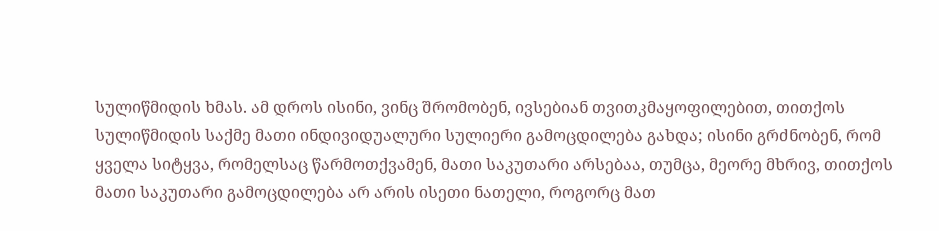სულიწმიდის ხმას. ამ დროს ისინი, ვინც შრომობენ, ივსებიან თვითკმაყოფილებით, თითქოს სულიწმიდის საქმე მათი ინდივიდუალური სულიერი გამოცდილება გახდა; ისინი გრძნობენ, რომ ყველა სიტყვა, რომელსაც წარმოთქვამენ, მათი საკუთარი არსებაა, თუმცა, მეორე მხრივ, თითქოს მათი საკუთარი გამოცდილება არ არის ისეთი ნათელი, როგორც მათ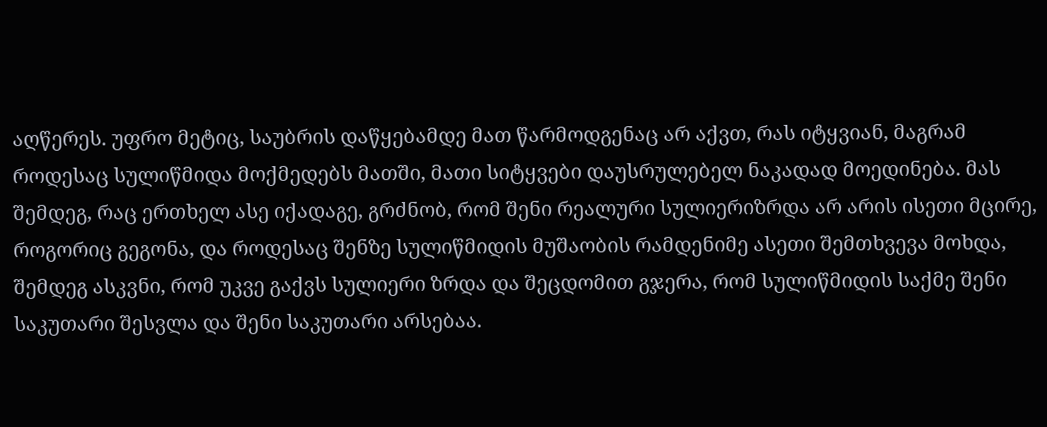აღწერეს. უფრო მეტიც, საუბრის დაწყებამდე მათ წარმოდგენაც არ აქვთ, რას იტყვიან, მაგრამ როდესაც სულიწმიდა მოქმედებს მათში, მათი სიტყვები დაუსრულებელ ნაკადად მოედინება. მას შემდეგ, რაც ერთხელ ასე იქადაგე, გრძნობ, რომ შენი რეალური სულიერიზრდა არ არის ისეთი მცირე, როგორიც გეგონა, და როდესაც შენზე სულიწმიდის მუშაობის რამდენიმე ასეთი შემთხვევა მოხდა, შემდეგ ასკვნი, რომ უკვე გაქვს სულიერი ზრდა და შეცდომით გჯერა, რომ სულიწმიდის საქმე შენი საკუთარი შესვლა და შენი საკუთარი არსებაა.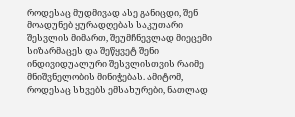როდესაც მუდმივად ასე განიცდი, შენ მოადუნებ ყურადღებას საკუთარი შესვლის მიმართ, შეუმჩნევლად მიეცემი სიზარმაცეს და შეწყვეტ შენი ინდივიდუალური შესვლისთვის რაიმე მნიშვნელობის მინიჭებას. ამიტომ, როდესაც სხვებს ემსახურები, ნათლად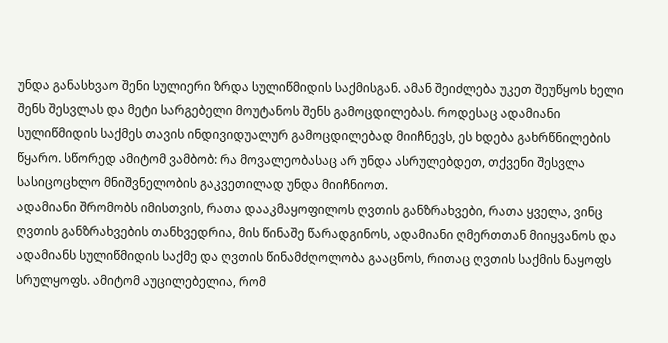უნდა განასხვაო შენი სულიერი ზრდა სულიწმიდის საქმისგან. ამან შეიძლება უკეთ შეუწყოს ხელი შენს შესვლას და მეტი სარგებელი მოუტანოს შენს გამოცდილებას. როდესაც ადამიანი სულიწმიდის საქმეს თავის ინდივიდუალურ გამოცდილებად მიიჩნევს, ეს ხდება გახრწნილების წყარო. სწორედ ამიტომ ვამბობ: რა მოვალეობასაც არ უნდა ასრულებდეთ, თქვენი შესვლა სასიცოცხლო მნიშვნელობის გაკვეთილად უნდა მიიჩნიოთ.
ადამიანი შრომობს იმისთვის, რათა დააკმაყოფილოს ღვთის განზრახვები, რათა ყველა, ვინც ღვთის განზრახვების თანხვედრია, მის წინაშე წარადგინოს, ადამიანი ღმერთთან მიიყვანოს და ადამიანს სულიწმიდის საქმე და ღვთის წინამძღოლობა გააცნოს, რითაც ღვთის საქმის ნაყოფს სრულყოფს. ამიტომ აუცილებელია, რომ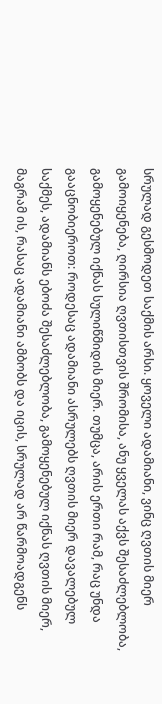სრულად გესმოდეთ საქმის არსი. ყოველი ადამიანი, ვინც ღვთის მიერ გამოიყენება, ღირსია ღვთისთვის შრომისა, ანუ ყველას აქვს შესაძლებლობა, გამოყენებულ იქნას სულიწმიდის მიერ. თუმცა, არის ერთი რამ, რაც უნდა გააცნობიეროთ: როდესაც ადამიანი ასრულებს ღვთის მიერ დავალებულ საქმეს, ადამიანს ებოძა შესაძლებლობა, გამოყენებულ იქნას ღვთის მიერ, მაგრამ ის, რასაც ადამიანი ამბობს და იცის, სრულად არ წარმოადგენს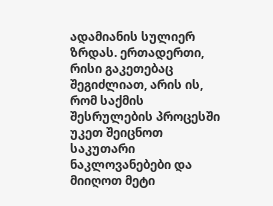ადამიანის სულიერ ზრდას. ერთადერთი, რისი გაკეთებაც შეგიძლიათ, არის ის, რომ საქმის შესრულების პროცესში უკეთ შეიცნოთ საკუთარი ნაკლოვანებები და მიიღოთ მეტი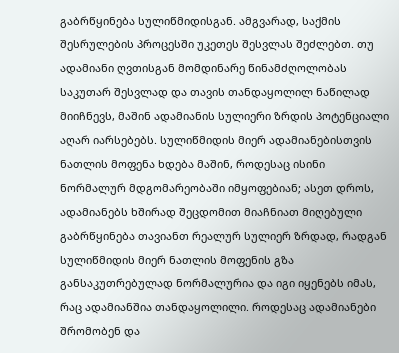გაბრწყინება სულიწმიდისგან. ამგვარად, საქმის შესრულების პროცესში უკეთეს შესვლას შეძლებთ. თუ ადამიანი ღვთისგან მომდინარე წინამძღოლობას საკუთარ შესვლად და თავის თანდაყოლილ ნაწილად მიიჩნევს, მაშინ ადამიანის სულიერი ზრდის პოტენციალი აღარ იარსებებს. სულიწმიდის მიერ ადამიანებისთვის ნათლის მოფენა ხდება მაშინ, როდესაც ისინი ნორმალურ მდგომარეობაში იმყოფებიან; ასეთ დროს, ადამიანებს ხშირად შეცდომით მიაჩნიათ მიღებული გაბრწყინება თავიანთ რეალურ სულიერ ზრდად, რადგან სულიწმიდის მიერ ნათლის მოფენის გზა განსაკუთრებულად ნორმალურია და იგი იყენებს იმას, რაც ადამიანშია თანდაყოლილი. როდესაც ადამიანები შრომობენ და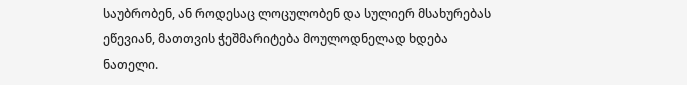საუბრობენ, ან როდესაც ლოცულობენ და სულიერ მსახურებას ეწევიან, მათთვის ჭეშმარიტება მოულოდნელად ხდება ნათელი.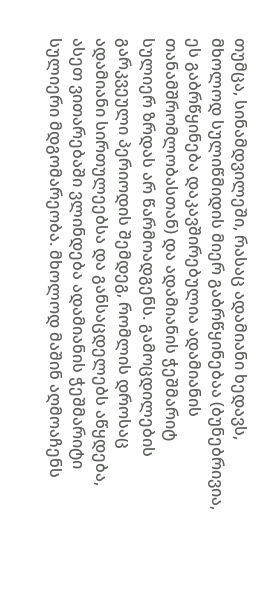თუმცა, სინამდვილეში, რასაც ადამიანი ხედავს, მხოლოდ სულიწმიდის მიერ გაბრწყინებაა (ბუნებრივია, ეს გაბრწყინება დაკავშირებულია ადამიანის თანამშრომლობასთან) და ადამიანის ჭეშმარიტ სულიერ ზრდას არ წარმოადგენს. გამოცდილების გარკვეული პერიოდის შემდეგ, რომლის დროსაც ადამიანი სირთულეებსა და განსაცდელებს აწყდება, ასეთ ვითარებაში ვლინდება ადამიანის ჭეშმარიტი სულიერი მდგომარეობა. მხოლოდ მაშინ აღმოაჩენს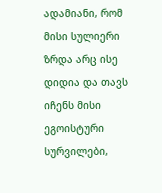ადამიანი, რომ მისი სულიერი ზრდა არც ისე დიდია და თავს იჩენს მისი ეგოისტური სურვილები,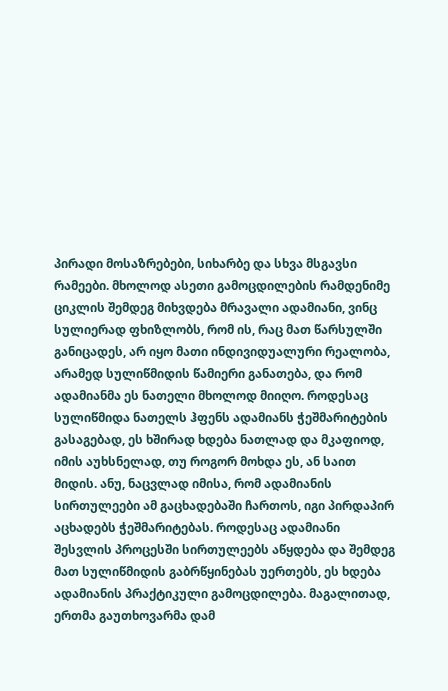პირადი მოსაზრებები, სიხარბე და სხვა მსგავსი რამეები. მხოლოდ ასეთი გამოცდილების რამდენიმე ციკლის შემდეგ მიხვდება მრავალი ადამიანი, ვინც სულიერად ფხიზლობს, რომ ის, რაც მათ წარსულში განიცადეს, არ იყო მათი ინდივიდუალური რეალობა, არამედ სულიწმიდის წამიერი განათება, და რომ ადამიანმა ეს ნათელი მხოლოდ მიიღო. როდესაც სულიწმიდა ნათელს ჰფენს ადამიანს ჭეშმარიტების გასაგებად, ეს ხშირად ხდება ნათლად და მკაფიოდ, იმის აუხსნელად, თუ როგორ მოხდა ეს, ან საით მიდის. ანუ, ნაცვლად იმისა, რომ ადამიანის სირთულეები ამ გაცხადებაში ჩართოს, იგი პირდაპირ აცხადებს ჭეშმარიტებას. როდესაც ადამიანი შესვლის პროცესში სირთულეებს აწყდება და შემდეგ მათ სულიწმიდის გაბრწყინებას უერთებს, ეს ხდება ადამიანის პრაქტიკული გამოცდილება. მაგალითად, ერთმა გაუთხოვარმა დამ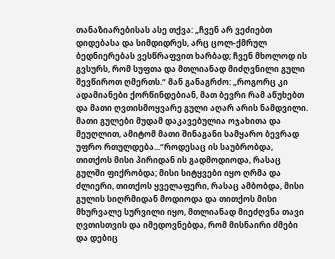თანაზიარებისას ასე თქვა: „ჩვენ არ ვეძიებთ დიდებასა და სიმდიდრეს, არც ცოლ-ქმრულ ბედნიერებას ვესწრაფვით ხარბად; ჩვენ მხოლოდ ის გვსურს, რომ სუფთა და მთლიანად მიძღვნილი გული შევწიროთ ღმერთს.“ მან განაგრძო: „როგორც კი ადამიანები ქორწინდებიან, მათ ბევრი რამ აწუხებთ და მათი ღვთისმოყვარე გული აღარ არის ნამდვილი. მათი გულები მუდამ დაკავებულია ოჯახითა და მეუღლით, ამიტომ მათი შინაგანი სამყარო ბევრად უფრო რთულდება...“როდესაც ის საუბრობდა, თითქოს მისი პირიდან ის გადმოდიოდა, რასაც გულში ფიქრობდა; მისი სიტყვები იყო ღრმა და ძლიერი, თითქოს ყველაფერი, რასაც ამბობდა, მისი გულის სიღრმიდან მოდიოდა და თითქოს მისი მხურვალე სურვილი იყო, მთლიანად მიეძღვნა თავი ღვთისთვის და იმედოვნებდა, რომ მისნაირი ძმები და დებიც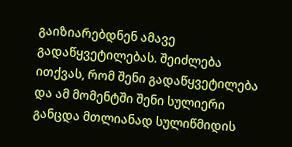გაიზიარებდნენ ამავე გადაწყვეტილებას. შეიძლება ითქვას, რომ შენი გადაწყვეტილება და ამ მომენტში შენი სულიერი განცდა მთლიანად სულიწმიდის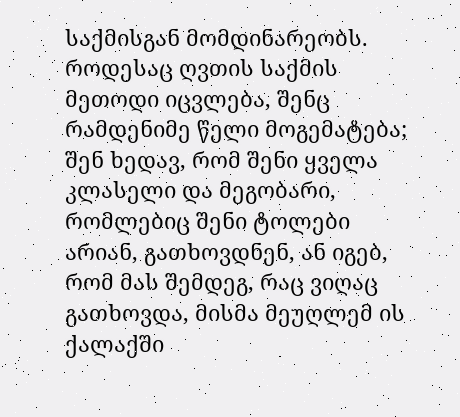საქმისგან მომდინარეობს. როდესაც ღვთის საქმის მეთოდი იცვლება, შენც რამდენიმე წელი მოგემატება; შენ ხედავ, რომ შენი ყველა კლასელი და მეგობარი, რომლებიც შენი ტოლები არიან, გათხოვდნენ, ან იგებ, რომ მას შემდეგ, რაც ვიღაც გათხოვდა, მისმა მეუღლემ ის ქალაქში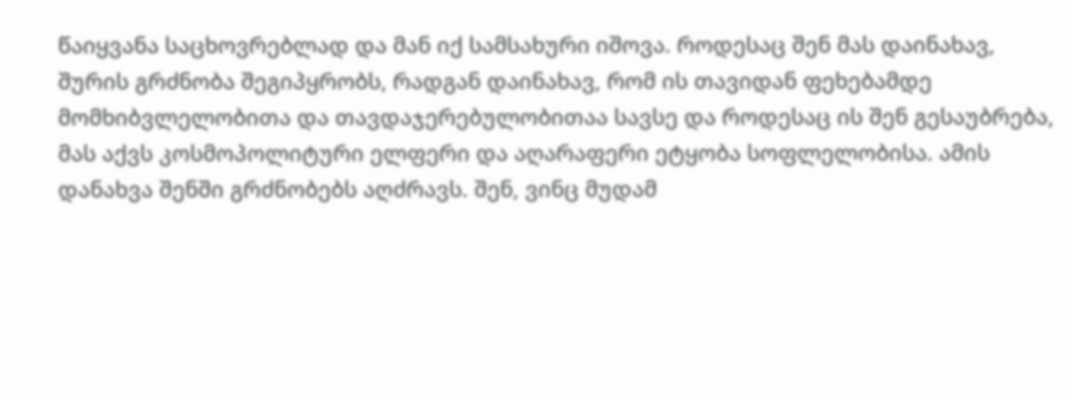წაიყვანა საცხოვრებლად და მან იქ სამსახური იშოვა. როდესაც შენ მას დაინახავ, შურის გრძნობა შეგიპყრობს, რადგან დაინახავ, რომ ის თავიდან ფეხებამდე მომხიბვლელობითა და თავდაჯერებულობითაა სავსე და როდესაც ის შენ გესაუბრება, მას აქვს კოსმოპოლიტური ელფერი და აღარაფერი ეტყობა სოფლელობისა. ამის დანახვა შენში გრძნობებს აღძრავს. შენ, ვინც მუდამ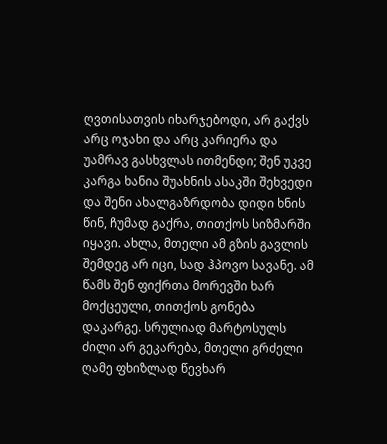ღვთისათვის იხარჯებოდი, არ გაქვს არც ოჯახი და არც კარიერა და უამრავ გასხვლას ითმენდი; შენ უკვე კარგა ხანია შუახნის ასაკში შეხვედი და შენი ახალგაზრდობა დიდი ხნის წინ, ჩუმად გაქრა, თითქოს სიზმარში იყავი. ახლა, მთელი ამ გზის გავლის შემდეგ არ იცი, სად ჰპოვო სავანე. ამ წამს შენ ფიქრთა მორევში ხარ მოქცეული, თითქოს გონება დაკარგე. სრულიად მარტოსულს ძილი არ გეკარება, მთელი გრძელი ღამე ფხიზლად წევხარ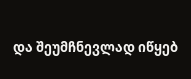და შეუმჩნევლად იწყებ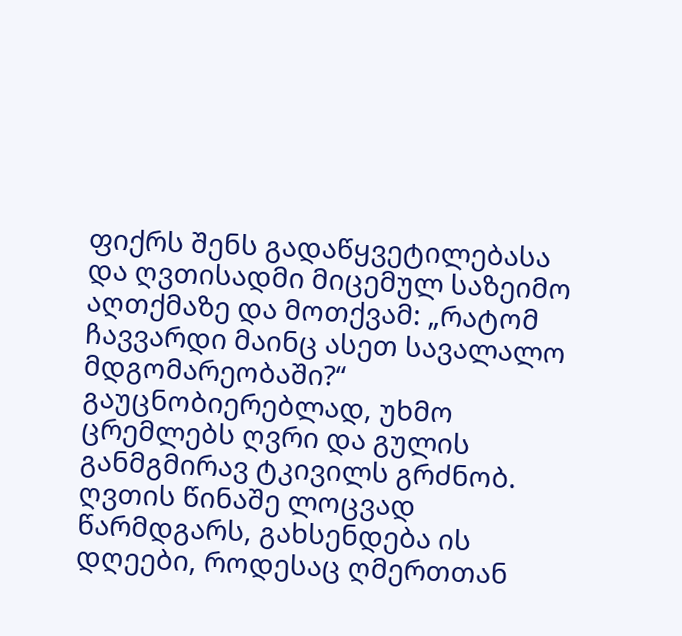ფიქრს შენს გადაწყვეტილებასა და ღვთისადმი მიცემულ საზეიმო აღთქმაზე და მოთქვამ: „რატომ ჩავვარდი მაინც ასეთ სავალალო მდგომარეობაში?“ გაუცნობიერებლად, უხმო ცრემლებს ღვრი და გულის განმგმირავ ტკივილს გრძნობ. ღვთის წინაშე ლოცვად წარმდგარს, გახსენდება ის დღეები, როდესაც ღმერთთან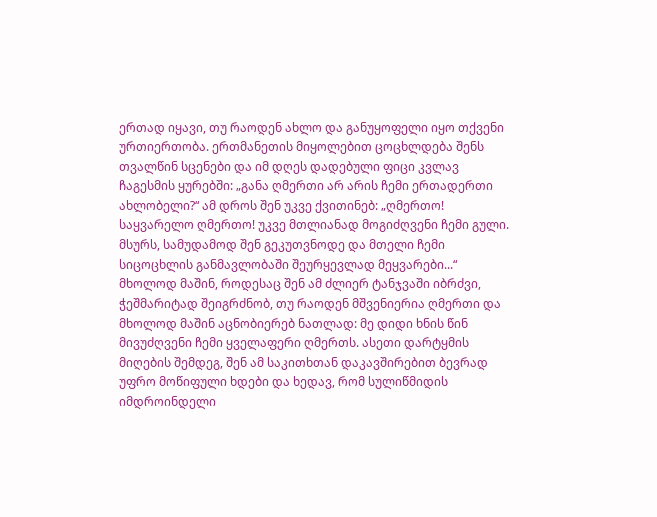ერთად იყავი, თუ რაოდენ ახლო და განუყოფელი იყო თქვენი ურთიერთობა. ერთმანეთის მიყოლებით ცოცხლდება შენს თვალწინ სცენები და იმ დღეს დადებული ფიცი კვლავ ჩაგესმის ყურებში: „განა ღმერთი არ არის ჩემი ერთადერთი ახლობელი?“ ამ დროს შენ უკვე ქვითინებ: „ღმერთო! საყვარელო ღმერთო! უკვე მთლიანად მოგიძღვენი ჩემი გული. მსურს, სამუდამოდ შენ გეკუთვნოდე და მთელი ჩემი სიცოცხლის განმავლობაში შეურყევლად მეყვარები...“ მხოლოდ მაშინ, როდესაც შენ ამ ძლიერ ტანჯვაში იბრძვი, ჭეშმარიტად შეიგრძნობ, თუ რაოდენ მშვენიერია ღმერთი და მხოლოდ მაშინ აცნობიერებ ნათლად: მე დიდი ხნის წინ მივუძღვენი ჩემი ყველაფერი ღმერთს. ასეთი დარტყმის მიღების შემდეგ, შენ ამ საკითხთან დაკავშირებით ბევრად უფრო მოწიფული ხდები და ხედავ, რომ სულიწმიდის იმდროინდელი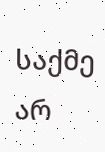საქმე არ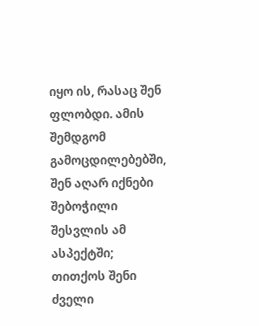იყო ის, რასაც შენ ფლობდი. ამის შემდგომ გამოცდილებებში, შენ აღარ იქნები შებოჭილი შესვლის ამ ასპექტში; თითქოს შენი ძველი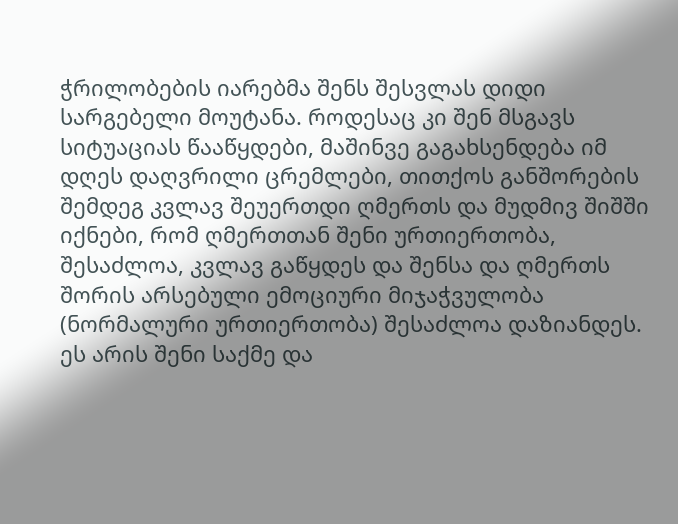ჭრილობების იარებმა შენს შესვლას დიდი სარგებელი მოუტანა. როდესაც კი შენ მსგავს სიტუაციას წააწყდები, მაშინვე გაგახსენდება იმ დღეს დაღვრილი ცრემლები, თითქოს განშორების შემდეგ კვლავ შეუერთდი ღმერთს და მუდმივ შიშში იქნები, რომ ღმერთთან შენი ურთიერთობა, შესაძლოა, კვლავ გაწყდეს და შენსა და ღმერთს შორის არსებული ემოციური მიჯაჭვულობა (ნორმალური ურთიერთობა) შესაძლოა დაზიანდეს. ეს არის შენი საქმე და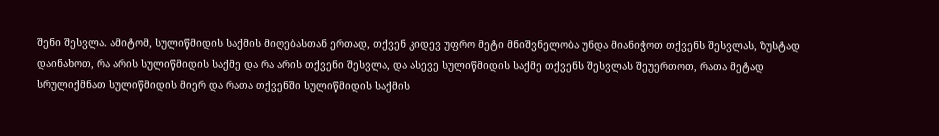შენი შესვლა. ამიტომ, სულიწმიდის საქმის მიღებასთან ერთად, თქვენ კიდევ უფრო მეტი მნიშვნელობა უნდა მიანიჭოთ თქვენს შესვლას, ზუსტად დაინახოთ, რა არის სულიწმიდის საქმე და რა არის თქვენი შესვლა, და ასევე სულიწმიდის საქმე თქვენს შესვლას შეუერთოთ, რათა მეტად სრულიქმნათ სულიწმიდის მიერ და რათა თქვენში სულიწმიდის საქმის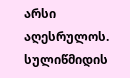არსი აღესრულოს. სულიწმიდის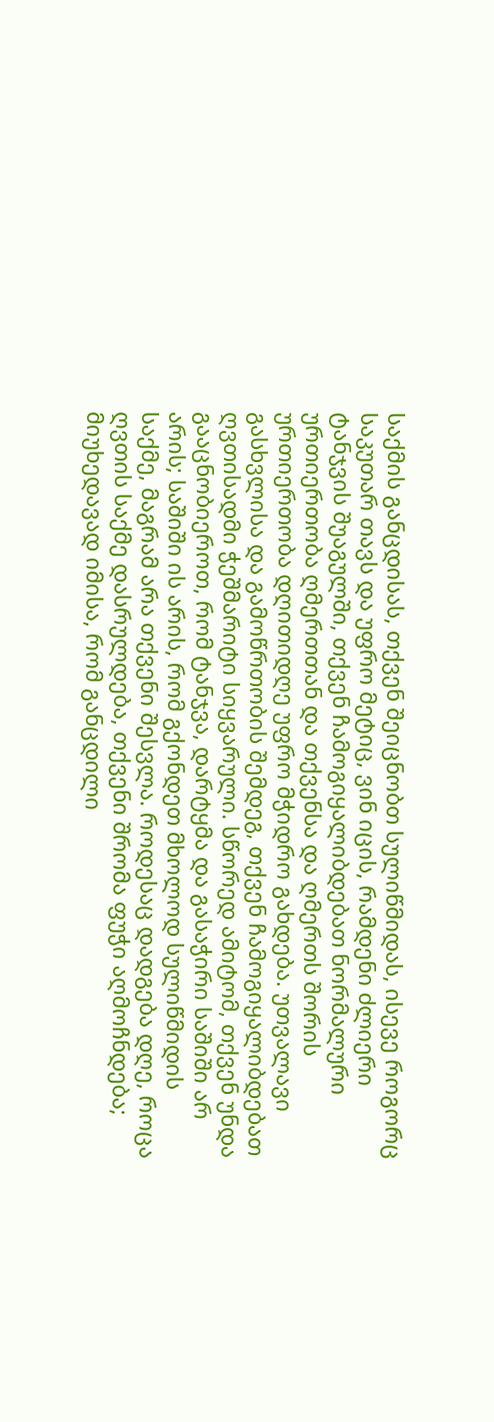საქმის განცდისას, თქვენ შეიცნობთ სულიწმიდას, ისევე როგორც საკუთარ თავს და უფრო მეტიც, ვინ იცის, რამდენი ძლიერი ტანჯვის შუაგულში, თქვენ ჩამოგიყალიბდებათ ნორმალური ურთიერთობა ღმერთთან და თქვენსა და ღმერთს შორის ურთიერთობა დღითიდღე უფრო მჭიდრო გახდება. უთვალავი გასხვლისა და გამოწრთობის შემდეგ, თქვენ ჩამოგიყალიბდებათ ღვთისადმი ჭეშმარიტი სიყვარული. სწორედ ამიტომ, თქვენ უნდა გააცნობიეროთ, რომ ტანჯვა, დარტყმა და გასაჭირი საშიში არ არის; საშიში ის არის, რომ გქონდეთ მხოლოდ სულიწმიდის საქმე, მაგრამ არა თქვენი შესვლა. როდესაც დადგება დღე, როცა ღვთის საქმე დასრულდება, თქვენი შრომა ფუჭი აღმოჩნდება; მიუხედავად იმისა, რომ განცდილი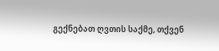გექნებათ ღვთის საქმე, თქვენ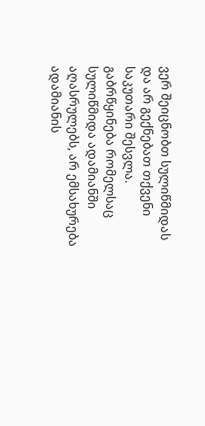ვერ შეიცნობთ სულიწმიდას და არ გექნებათ თქვენი საკუთარი შესვლა. გაბრწყინება რომელსაც სულიწმიდა ადამიანში აღასრულებს, არ ემსახურება ადამიანის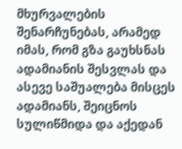მხურვალების შენარჩუნებას, არამედ იმას, რომ გზა გაუხსნას ადამიანის შესვლას და ასევე საშუალება მისცეს ადამიანს, შეიცნოს სულიწმიდა და აქედან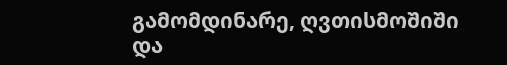გამომდინარე, ღვთისმოშიში და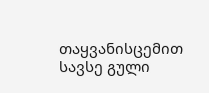თაყვანისცემით სავსე გული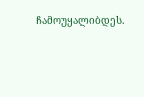ჩამოუყალიბდეს.